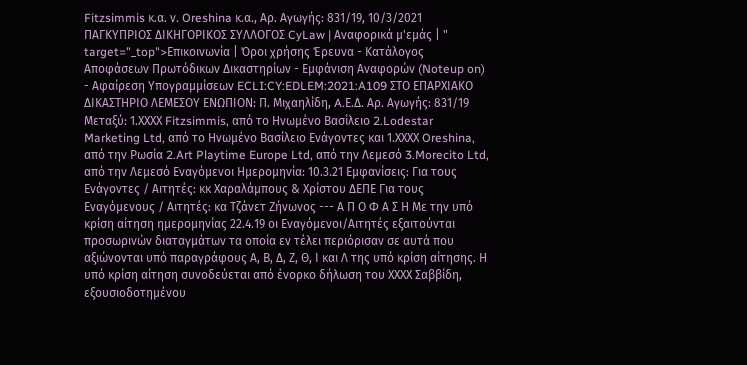Fitzsimmis κ.α. ν. Oreshina κ.α., Αρ. Αγωγής: 831/19, 10/3/2021 ΠΑΓΚΥΠΡΙΟΣ ΔΙΚΗΓΟΡΙΚΟΣ ΣΥΛΛΟΓΟΣ CyLaw | Αναφορικά μ'εμάς | " target="_top">Επικοινωνία | Όροι χρήσης Έρευνα - Κατάλογος Αποφάσεων Πρωτόδικων Δικαστηρίων - Εμφάνιση Αναφορών (Noteup on) - Αφαίρεση Υπογραμμίσεων ECLI:CY:EDLEM:2021:A109 ΣΤΟ ΕΠΑΡΧΙΑΚΟ ΔΙΚΑΣΤΗΡΙΟ ΛΕΜΕΣΟΥ ΕΝΩΠΙΟΝ: Π. Μιχαηλίδη, A.Ε.Δ. Αρ. Αγωγής: 831/19 Μεταξύ: 1.ΧΧΧΧ Fitzsimmis, από το Ηνωμένο Βασίλειο 2.Lodestar Marketing Ltd, από το Ηνωμένο Βασίλειο Ενάγοντες και 1.ΧΧΧΧ Oreshina, από την Ρωσία 2.Art Playtime Europe Ltd, από την Λεμεσό 3.Morecito Ltd, από την Λεμεσό Εναγόμενοι Ημερομηνία: 10.3.21 Εμφανίσεις: Για τους Ενάγοντες / Αιτητές: κκ Χαραλάμπους & Χρίστου ΔΕΠΕ Για τους Εναγόμενους / Αιτητές: κα Τζάνετ Ζήνωνος --- Α Π Ο Φ Α Σ Η Με την υπό κρίση αίτηση ημερομηνίας 22.4.19 οι Εναγόμενοι/Αιτητές εξαιτούνται προσωρινών διαταγμάτων τα οποία εν τέλει περιόρισαν σε αυτά που αξιώνονται υπό παραγράφους Α, Β, Δ, Ζ, Θ, Ι και Λ της υπό κρίση αίτησης. Η υπό κρίση αίτηση συνοδεύεται από ένορκο δήλωση του ΧΧΧΧ Σαββίδη, εξουσιοδοτημένου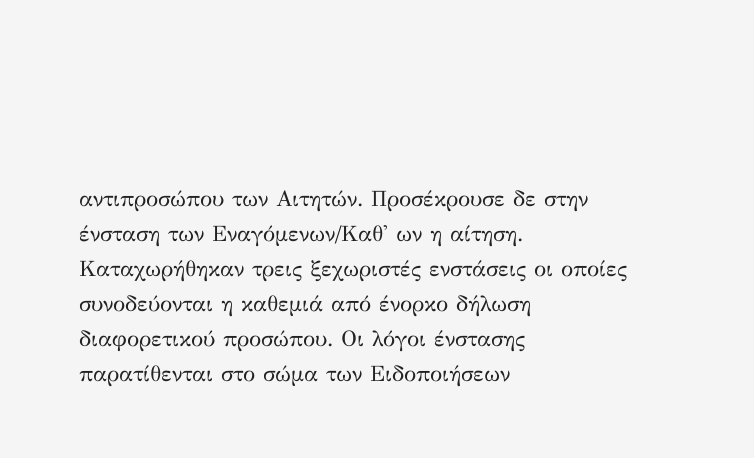αντιπροσώπου των Αιτητών. Προσέκρουσε δε στην ένσταση των Εναγόμενων/Καθ' ων η αίτηση. Καταχωρήθηκαν τρεις ξεχωριστές ενστάσεις οι οποίες συνοδεύονται η καθεμιά από ένορκο δήλωση διαφορετικού προσώπου. Οι λόγοι ένστασης παρατίθενται στο σώμα των Ειδοποιήσεων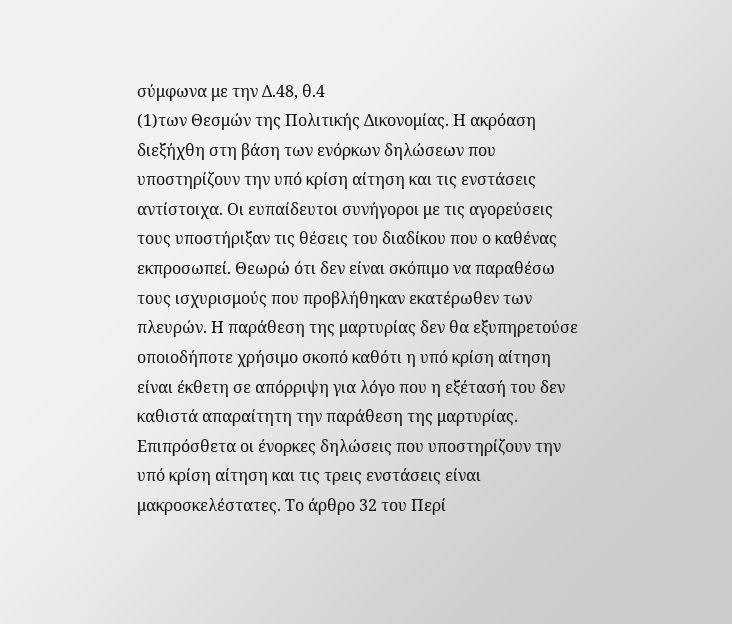σύμφωνα με την Δ.48, θ.4
(1)των Θεσμών της Πολιτικής Δικονομίας. Η ακρόαση διεξήχθη στη βάση των ενόρκων δηλώσεων που υποστηρίζουν την υπό κρίση αίτηση και τις ενστάσεις αντίστοιχα. Οι ευπαίδευτοι συνήγοροι με τις αγορεύσεις τους υποστήριξαν τις θέσεις του διαδίκου που ο καθένας εκπροσωπεί. Θεωρώ ότι δεν είναι σκόπιμο να παραθέσω τους ισχυρισμούς που προβλήθηκαν εκατέρωθεν των πλευρών. Η παράθεση της μαρτυρίας δεν θα εξυπηρετούσε οποιοδήποτε χρήσιμο σκοπό καθότι η υπό κρίση αίτηση είναι έκθετη σε απόρριψη για λόγο που η εξέτασή του δεν καθιστά απαραίτητη την παράθεση της μαρτυρίας. Επιπρόσθετα οι ένορκες δηλώσεις που υποστηρίζουν την υπό κρίση αίτηση και τις τρεις ενστάσεις είναι μακροσκελέστατες. Το άρθρο 32 του Περί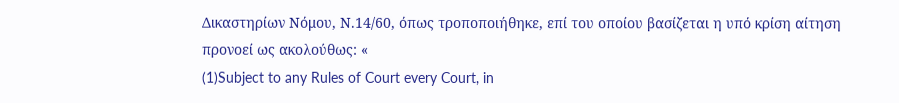Δικαστηρίων Νόμου, Ν.14/60, όπως τροποποιήθηκε, επί του οποίου βασίζεται η υπό κρίση αίτηση προνοεί ως ακολούθως: «
(1)Subject to any Rules of Court every Court, in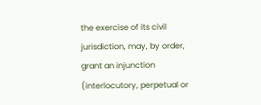the exercise of its civil jurisdiction, may, by order, grant an injunction (interlocutory, perpetual or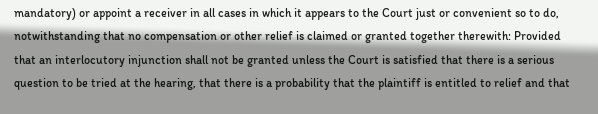mandatory) or appoint a receiver in all cases in which it appears to the Court just or convenient so to do, notwithstanding that no compensation or other relief is claimed or granted together therewith: Provided that an interlocutory injunction shall not be granted unless the Court is satisfied that there is a serious question to be tried at the hearing, that there is a probability that the plaintiff is entitled to relief and that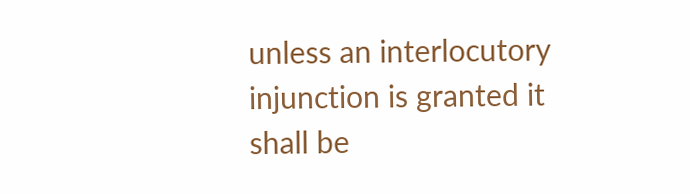unless an interlocutory injunction is granted it shall be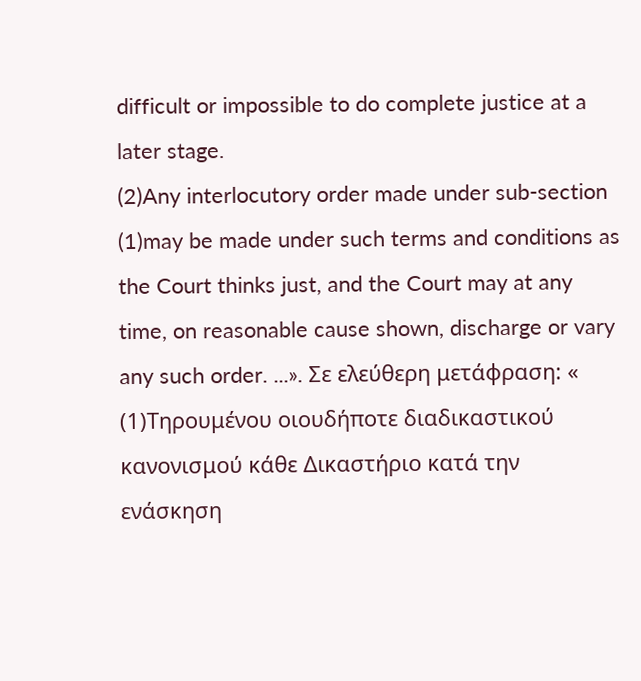difficult or impossible to do complete justice at a later stage.
(2)Any interlocutory order made under sub-section
(1)may be made under such terms and conditions as the Court thinks just, and the Court may at any time, on reasonable cause shown, discharge or vary any such order. ...». Σε ελεύθερη μετάφραση: «
(1)Τηρουμένου οιουδήποτε διαδικαστικού κανονισμού κάθε Δικαστήριο κατά την ενάσκηση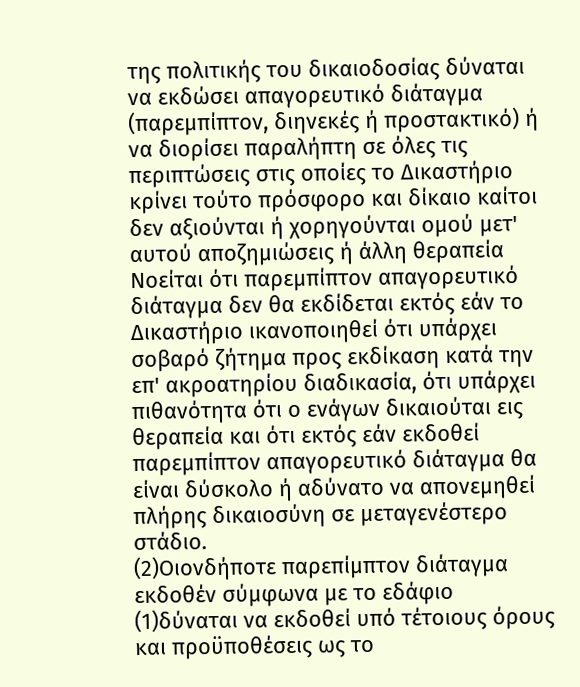της πολιτικής του δικαιοδοσίας δύναται να εκδώσει απαγορευτικό διάταγμα (παρεμπίπτον, διηνεκές ή προστακτικό) ή να διορίσει παραλήπτη σε όλες τις περιπτώσεις στις οποίες το Δικαστήριο κρίνει τούτο πρόσφορο και δίκαιο καίτοι δεν αξιούνται ή χορηγούνται ομού μετ' αυτού αποζημιώσεις ή άλλη θεραπεία Νοείται ότι παρεμπίπτον απαγορευτικό διάταγμα δεν θα εκδίδεται εκτός εάν το Δικαστήριο ικανοποιηθεί ότι υπάρχει σοβαρό ζήτημα προς εκδίκαση κατά την επ' ακροατηρίου διαδικασία, ότι υπάρχει πιθανότητα ότι ο ενάγων δικαιούται εις θεραπεία και ότι εκτός εάν εκδοθεί παρεμπίπτον απαγορευτικό διάταγμα θα είναι δύσκολο ή αδύνατο να απονεμηθεί πλήρης δικαιοσύνη σε μεταγενέστερο στάδιο.
(2)Οιονδήποτε παρεπίμπτον διάταγμα εκδοθέν σύμφωνα με το εδάφιο
(1)δύναται να εκδοθεί υπό τέτοιους όρους και προϋποθέσεις ως το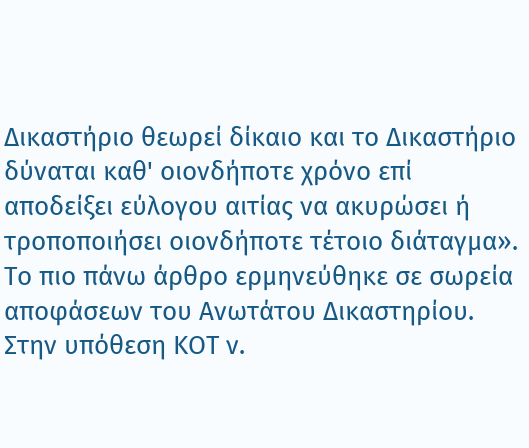Δικαστήριο θεωρεί δίκαιο και το Δικαστήριο δύναται καθ' οιονδήποτε χρόνο επί αποδείξει εύλογου αιτίας να ακυρώσει ή τροποποιήσει οιονδήποτε τέτοιο διάταγμα». Το πιο πάνω άρθρο ερμηνεύθηκε σε σωρεία αποφάσεων του Ανωτάτου Δικαστηρίου. Στην υπόθεση ΚΟΤ ν.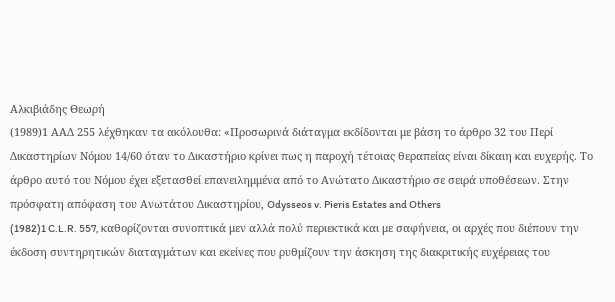Αλκιβιάδης Θεωρή
(1989)1 ΑΑΔ 255 λέχθηκαν τα ακόλουθα: «Προσωρινά διάταγμα εκδίδονται με βάση το άρθρο 32 του Περί Δικαστηρίων Νόμου 14/60 όταν το Δικαστήριο κρίνει πως η παροχή τέτοιας θεραπείας είναι δίκαιη και ευχερής. Το άρθρο αυτό του Νόμου έχει εξετασθεί επανειλημμένα από το Ανώτατο Δικαστήριο σε σειρά υποθέσεων. Στην πρόσφατη απόφαση του Ανωτάτου Δικαστηρίου, Odysseos v. Pieris Estates and Others
(1982)1 C.L.R. 557, καθορίζονται συνοπτικά μεν αλλά πολύ περιεκτικά και με σαφήνεια, οι αρχές που διέπουν την έκδοση συντηρητικών διαταγμάτων και εκείνες που ρυθμίζουν την άσκηση της διακριτικής ευχέρειας του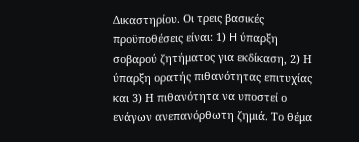Δικαστηρίου. Οι τρεις βασικές προϋποθέσεις είναι: 1) H ύπαρξη σοβαρού ζητήματος για εκδίκαση, 2) Η ύπαρξη ορατής πιθανότητας επιτυχίας και 3) Η πιθανότητα να υποστεί ο ενάγων ανεπανόρθωτη ζημιά. Το θέμα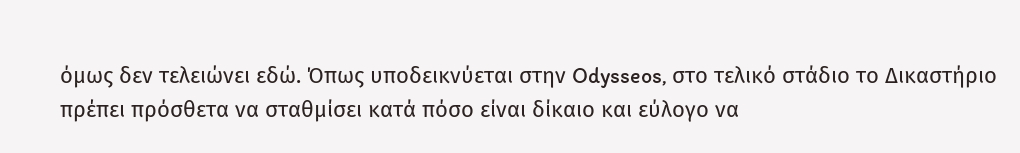όμως δεν τελειώνει εδώ. Όπως υποδεικνύεται στην Odysseos, στο τελικό στάδιο το Δικαστήριο πρέπει πρόσθετα να σταθμίσει κατά πόσο είναι δίκαιο και εύλογο να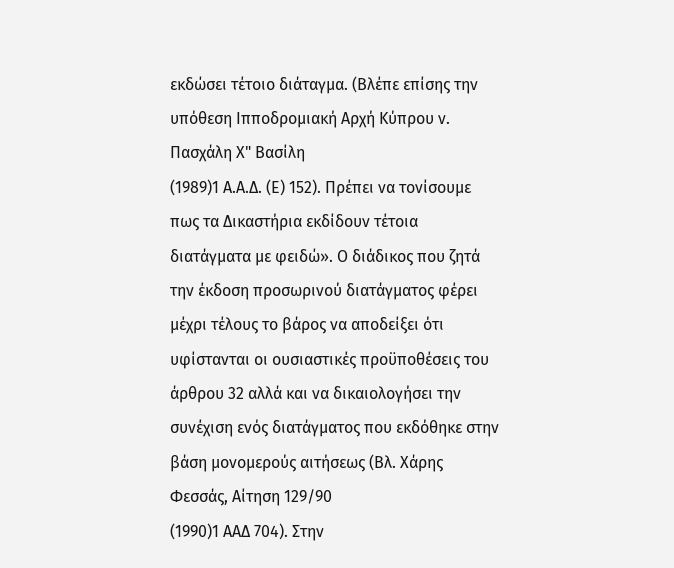εκδώσει τέτοιο διάταγμα. (Βλέπε επίσης την υπόθεση Ιπποδρομιακή Αρχή Κύπρου ν. Πασχάλη Χ" Βασίλη
(1989)1 Α.Α.Δ. (Ε) 152). Πρέπει να τονίσουμε πως τα Δικαστήρια εκδίδουν τέτοια διατάγματα με φειδώ». Ο διάδικος που ζητά την έκδοση προσωρινού διατάγματος φέρει μέχρι τέλους το βάρος να αποδείξει ότι υφίστανται οι ουσιαστικές προϋποθέσεις του άρθρου 32 αλλά και να δικαιολογήσει την συνέχιση ενός διατάγματος που εκδόθηκε στην βάση μονομερούς αιτήσεως (Βλ. Χάρης Φεσσάς, Αίτηση 129/90
(1990)1 ΑΑΔ 704). Στην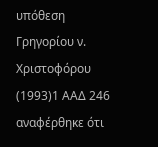υπόθεση Γρηγορίου ν. Χριστοφόρου
(1993)1 ΑΑΔ 246 αναφέρθηκε ότι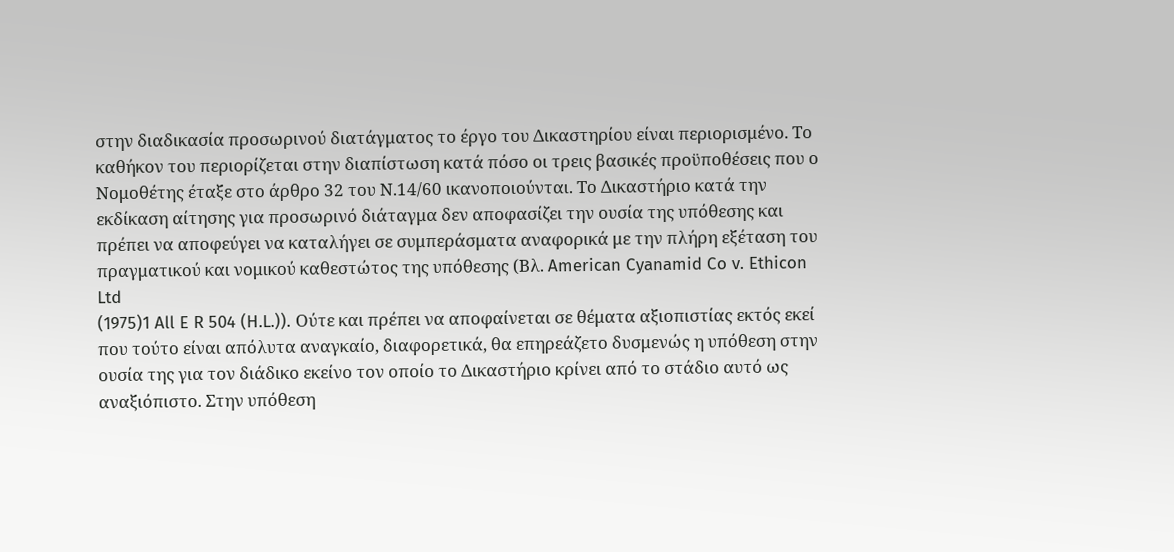στην διαδικασία προσωρινού διατάγματος το έργο του Δικαστηρίου είναι περιορισμένο. Το καθήκον του περιορίζεται στην διαπίστωση κατά πόσο οι τρεις βασικές προϋποθέσεις που ο Νομοθέτης έταξε στο άρθρο 32 του Ν.14/60 ικανοποιούνται. Το Δικαστήριο κατά την εκδίκαση αίτησης για προσωρινό διάταγμα δεν αποφασίζει την ουσία της υπόθεσης και πρέπει να αποφεύγει να καταλήγει σε συμπεράσματα αναφορικά με την πλήρη εξέταση του πραγματικού και νομικού καθεστώτος της υπόθεσης (Βλ. American Cyanamid Co v. Ethicon Ltd
(1975)1 All E R 504 (H.L.)). Ούτε και πρέπει να αποφαίνεται σε θέματα αξιοπιστίας εκτός εκεί που τούτο είναι απόλυτα αναγκαίο, διαφορετικά, θα επηρεάζετο δυσμενώς η υπόθεση στην ουσία της για τον διάδικο εκείνο τον οποίο το Δικαστήριο κρίνει από το στάδιο αυτό ως αναξιόπιστο. Στην υπόθεση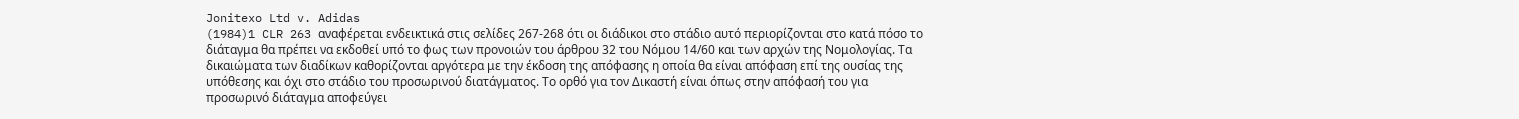Jonitexo Ltd v. Adidas
(1984)1 CLR 263 αναφέρεται ενδεικτικά στις σελίδες 267-268 ότι οι διάδικοι στο στάδιο αυτό περιορίζονται στο κατά πόσο το διάταγμα θα πρέπει να εκδοθεί υπό το φως των προνοιών του άρθρου 32 του Νόμου 14/60 και των αρχών της Νομολογίας. Τα δικαιώματα των διαδίκων καθορίζονται αργότερα με την έκδοση της απόφασης η οποία θα είναι απόφαση επί της ουσίας της υπόθεσης και όχι στο στάδιο του προσωρινού διατάγματος. Το ορθό για τον Δικαστή είναι όπως στην απόφασή του για προσωρινό διάταγμα αποφεύγει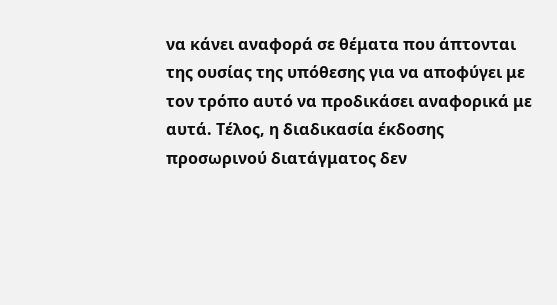να κάνει αναφορά σε θέματα που άπτονται της ουσίας της υπόθεσης για να αποφύγει με τον τρόπο αυτό να προδικάσει αναφορικά με αυτά. Τέλος, η διαδικασία έκδοσης προσωρινού διατάγματος δεν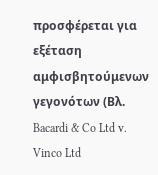προσφέρεται για εξέταση αμφισβητούμενων γεγονότων (Βλ. Bacardi & Co Ltd v. Vinco Ltd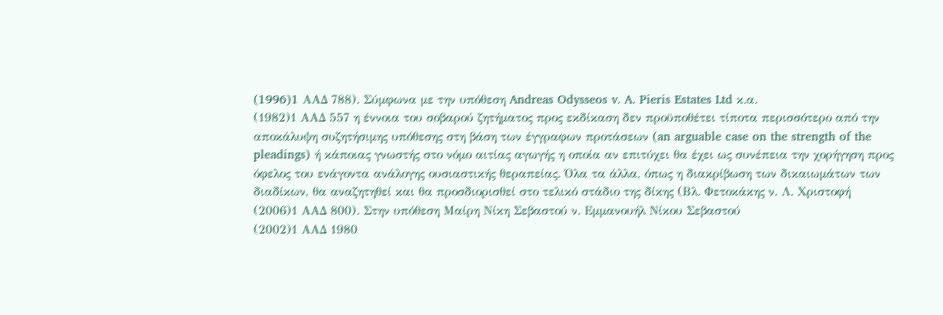(1996)1 AAΔ 788). Σύμφωνα με την υπόθεση Andreas Odysseos v. A. Pieris Estates Ltd κ.α.
(1982)1 ΑΑΔ 557 η έννοια του σοβαρού ζητήματος προς εκδίκαση δεν προϋποθέτει τίποτα περισσότερο από την αποκάλυψη συζητήσιμης υπόθεσης στη βάση των έγγραφων προτάσεων (an arguable case on the strength of the pleadings) ή κάποιας γνωστής στο νόμο αιτίας αγωγής η οποία αν επιτύχει θα έχει ως συνέπεια την χορήγηση προς όφελος του ενάγοντα ανάλογης ουσιαστικής θεραπείας. Όλα τα άλλα, όπως η διακρίβωση των δικαιωμάτων των διαδίκων, θα αναζητηθεί και θα προσδιορισθεί στο τελικό στάδιο της δίκης (Βλ. Φετοκάκης ν. Λ. Χριστοφή
(2006)1 ΑΑΔ 800). Στην υπόθεση Μαίρη Νίκη Σεβαστού ν. Εμμανουήλ Νίκου Σεβαστού
(2002)1 ΑΑΔ 1980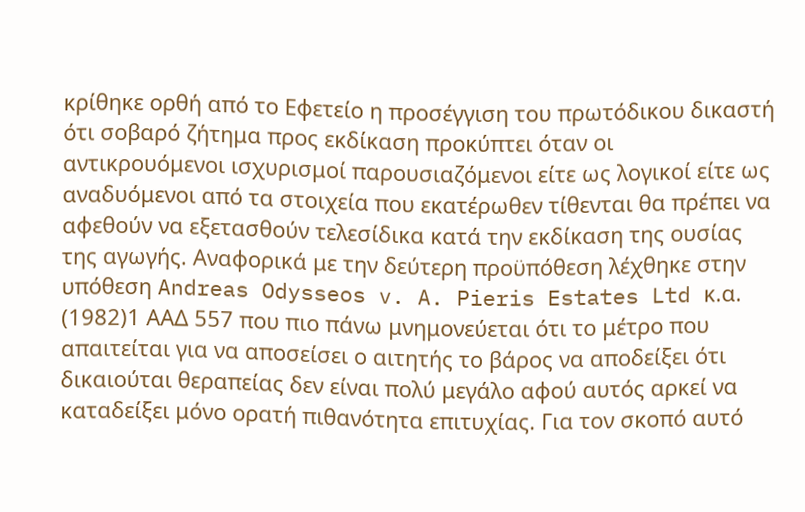κρίθηκε ορθή από το Εφετείο η προσέγγιση του πρωτόδικου δικαστή ότι σοβαρό ζήτημα προς εκδίκαση προκύπτει όταν οι αντικρουόμενοι ισχυρισμοί παρουσιαζόμενοι είτε ως λογικοί είτε ως αναδυόμενοι από τα στοιχεία που εκατέρωθεν τίθενται θα πρέπει να αφεθούν να εξετασθούν τελεσίδικα κατά την εκδίκαση της ουσίας της αγωγής. Αναφορικά με την δεύτερη προϋπόθεση λέχθηκε στην υπόθεση Andreas Odysseos v. A. Pieris Estates Ltd κ.α.
(1982)1 ΑΑΔ 557 που πιο πάνω μνημονεύεται ότι το μέτρο που απαιτείται για να αποσείσει ο αιτητής το βάρος να αποδείξει ότι δικαιούται θεραπείας δεν είναι πολύ μεγάλο αφού αυτός αρκεί να καταδείξει μόνο ορατή πιθανότητα επιτυχίας. Για τον σκοπό αυτό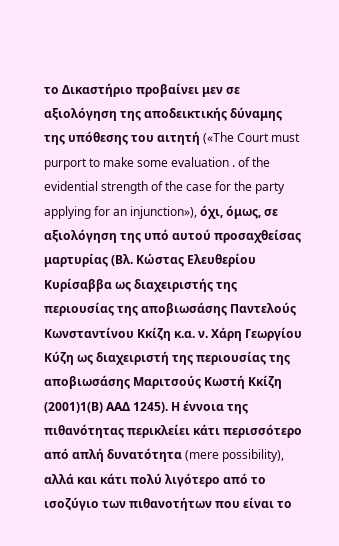το Δικαστήριο προβαίνει μεν σε αξιολόγηση της αποδεικτικής δύναμης της υπόθεσης του αιτητή («The Court must purport to make some evaluation . of the evidential strength of the case for the party applying for an injunction»), όχι, όμως, σε αξιολόγηση της υπό αυτού προσαχθείσας μαρτυρίας (Βλ. Κώστας Ελευθερίου Κυρίσαββα ως διαχειριστής της περιουσίας της αποβιωσάσης Παντελούς Κωνσταντίνου Κκίζη κ.α. ν. Χάρη Γεωργίου Κύζη ως διαχειριστή της περιουσίας της αποβιωσάσης Μαριτσούς Κωστή Κκίζη
(2001)1(Β) ΑΑΔ 1245). Η έννοια της πιθανότητας περικλείει κάτι περισσότερο από απλή δυνατότητα (mere possibility), αλλά και κάτι πολύ λιγότερο από το ισοζύγιο των πιθανοτήτων που είναι το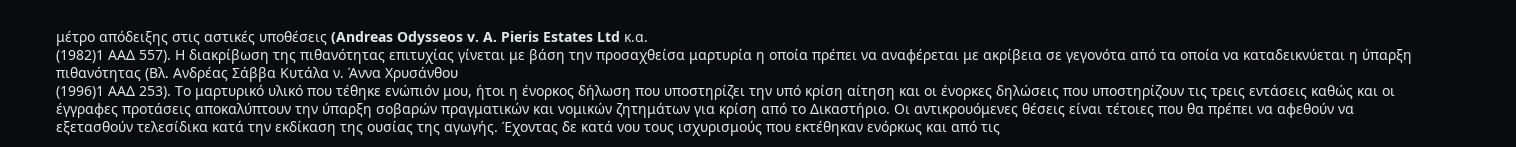μέτρο απόδειξης στις αστικές υποθέσεις (Andreas Odysseos v. A. Pieris Estates Ltd κ.α.
(1982)1 ΑΑΔ 557). Η διακρίβωση της πιθανότητας επιτυχίας γίνεται με βάση την προσαχθείσα μαρτυρία η οποία πρέπει να αναφέρεται με ακρίβεια σε γεγονότα από τα οποία να καταδεικνύεται η ύπαρξη πιθανότητας (Βλ. Ανδρέας Σάββα Κυτάλα ν. Άννα Χρυσάνθου
(1996)1 ΑΑΔ 253). Το μαρτυρικό υλικό που τέθηκε ενώπιόν μου, ήτοι η ένορκος δήλωση που υποστηρίζει την υπό κρίση αίτηση και οι ένορκες δηλώσεις που υποστηρίζουν τις τρεις εντάσεις καθώς και οι έγγραφες προτάσεις αποκαλύπτουν την ύπαρξη σοβαρών πραγματικών και νομικών ζητημάτων για κρίση από το Δικαστήριο. Οι αντικρουόμενες θέσεις είναι τέτοιες που θα πρέπει να αφεθούν να εξετασθούν τελεσίδικα κατά την εκδίκαση της ουσίας της αγωγής. Έχοντας δε κατά νου τους ισχυρισμούς που εκτέθηκαν ενόρκως και από τις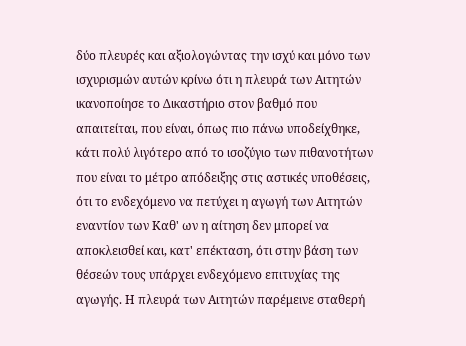δύο πλευρές και αξιολογώντας την ισχύ και μόνο των ισχυρισμών αυτών κρίνω ότι η πλευρά των Αιτητών ικανοποίησε το Δικαστήριο στον βαθμό που απαιτείται, που είναι, όπως πιο πάνω υποδείχθηκε, κάτι πολύ λιγότερο από το ισοζύγιο των πιθανοτήτων που είναι το μέτρο απόδειξης στις αστικές υποθέσεις, ότι το ενδεχόμενο να πετύχει η αγωγή των Αιτητών εναντίον των Καθ' ων η αίτηση δεν μπορεί να αποκλεισθεί και, κατ' επέκταση, ότι στην βάση των θέσεών τους υπάρχει ενδεχόμενο επιτυχίας της αγωγής. Η πλευρά των Αιτητών παρέμεινε σταθερή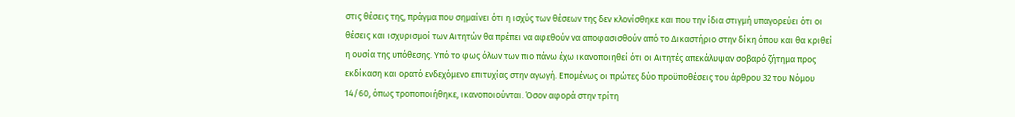στις θέσεις της, πράγμα που σημαίνει ότι η ισχύς των θέσεων της δεν κλονίσθηκε και που την ίδια στιγμή υπαγορεύει ότι οι θέσεις και ισχυρισμοί των Αιτητών θα πρέπει να αφεθούν να αποφασισθούν από το Δικαστήριο στην δίκη όπου και θα κριθεί η ουσία της υπόθεσης. Υπό το φως όλων των πιο πάνω έχω ικανοποιηθεί ότι οι Αιτητές απεκάλυψαν σοβαρό ζήτημα προς εκδίκαση και ορατό ενδεχόμενο επιτυχίας στην αγωγή. Επομένως οι πρώτες δύο προϋποθέσεις του άρθρου 32 του Νόμου 14/60, όπως τροποποιήθηκε, ικανοποιούνται. Όσον αφορά στην τρίτη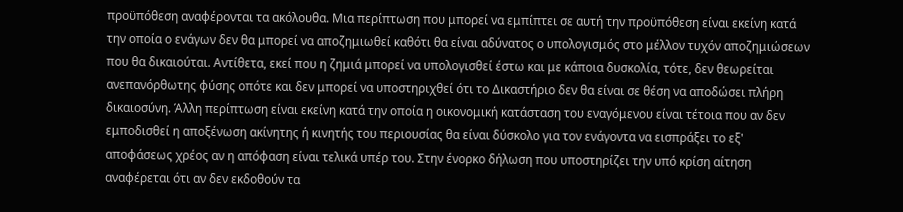προϋπόθεση αναφέρονται τα ακόλουθα. Μια περίπτωση που μπορεί να εμπίπτει σε αυτή την προϋπόθεση είναι εκείνη κατά την οποία ο ενάγων δεν θα μπορεί να αποζημιωθεί καθότι θα είναι αδύνατος ο υπολογισμός στο μέλλον τυχόν αποζημιώσεων που θα δικαιούται. Αντίθετα, εκεί που η ζημιά μπορεί να υπολογισθεί έστω και με κάποια δυσκολία, τότε, δεν θεωρείται ανεπανόρθωτης φύσης οπότε και δεν μπορεί να υποστηριχθεί ότι το Δικαστήριο δεν θα είναι σε θέση να αποδώσει πλήρη δικαιοσύνη. Άλλη περίπτωση είναι εκείνη κατά την οποία η οικονομική κατάσταση του εναγόμενου είναι τέτοια που αν δεν εμποδισθεί η αποξένωση ακίνητης ή κινητής του περιουσίας θα είναι δύσκολο για τον ενάγοντα να εισπράξει το εξ' αποφάσεως χρέος αν η απόφαση είναι τελικά υπέρ του. Στην ένορκο δήλωση που υποστηρίζει την υπό κρίση αίτηση αναφέρεται ότι αν δεν εκδοθούν τα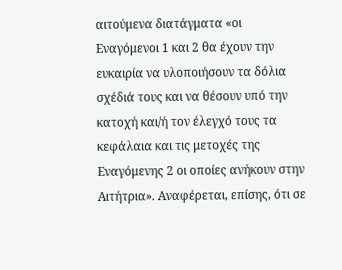αιτούμενα διατάγματα «οι Εναγόμενοι 1 και 2 θα έχουν την ευκαιρία να υλοποιήσουν τα δόλια σχέδιά τους και να θέσουν υπό την κατοχή και/ή τον έλεγχό τους τα κεφάλαια και τις μετοχές της Εναγόμενης 2 οι οποίες ανήκουν στην Αιτήτρια». Αναφέρεται, επίσης, ότι σε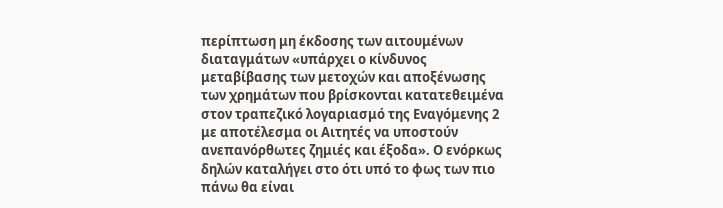περίπτωση μη έκδοσης των αιτουμένων διαταγμάτων «υπάρχει ο κίνδυνος μεταβίβασης των μετοχών και αποξένωσης των χρημάτων που βρίσκονται κατατεθειμένα στον τραπεζικό λογαριασμό της Εναγόμενης 2 με αποτέλεσμα οι Αιτητές να υποστούν ανεπανόρθωτες ζημιές και έξοδα». Ο ενόρκως δηλών καταλήγει στο ότι υπό το φως των πιο πάνω θα είναι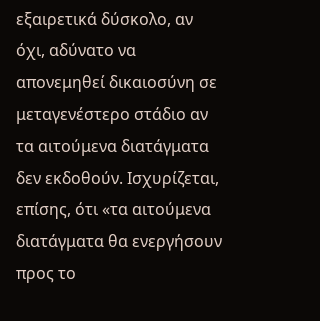εξαιρετικά δύσκολο, αν όχι, αδύνατο να απονεμηθεί δικαιοσύνη σε μεταγενέστερο στάδιο αν τα αιτούμενα διατάγματα δεν εκδοθούν. Ισχυρίζεται, επίσης, ότι «τα αιτούμενα διατάγματα θα ενεργήσουν προς το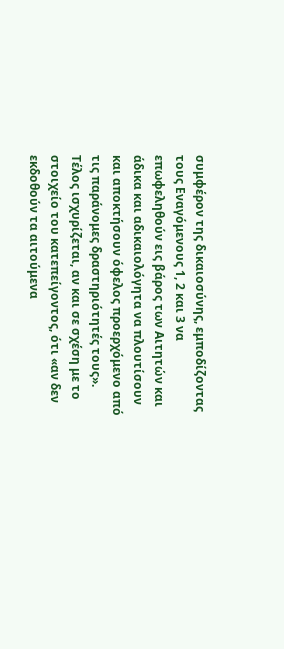συμφέρον της δικαιοσύνης, εμποδίζοντας τους Εναγόμενους 1, 2 και 3 να επωφεληθούν εις βάρος των Αιτητών και άδικα και αδικαιολόγητα να πλουτίσουν και αποκτήσουν όφελος προερχόμενο από τις παράνομες δραστηριότητές τους». Τέλος ισχυρίζεται, αν και σε σχέση με το στοιχείο του κατεπείγοντος, ότι «αν δεν εκδοθούν τα αιτούμενα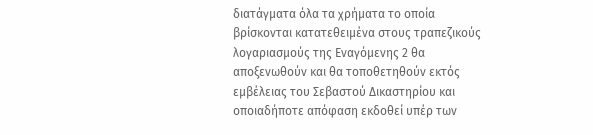διατάγματα όλα τα χρήματα το οποία βρίσκονται κατατεθειμένα στους τραπεζικούς λογαριασμούς της Εναγόμενης 2 θα αποξενωθούν και θα τοποθετηθούν εκτός εμβέλειας του Σεβαστού Δικαστηρίου και οποιαδήποτε απόφαση εκδοθεί υπέρ των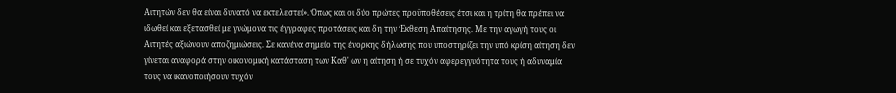Αιτητών δεν θα είναι δυνατό να εκτελεστεί». Όπως και οι δύο πρώτες προϋποθέσεις έτσι και η τρίτη θα πρέπει να ιδωθεί και εξετασθεί με γνώμονα τις έγγραφες προτάσεις και δη την Έκθεση Απαίτησης. Με την αγωγή τους οι Αιτητές αξιώνουν αποζημιώσεις. Σε κανένα σημείο της ένορκης δήλωσης που υποστηρίζει την υπό κρίση αίτηση δεν γίνεται αναφορά στην οικονομική κατάσταση των Καθ' ων η αίτηση ή σε τυχόν αφερεγγυότητα τους ή αδυναμία τους να ικανοποιήσουν τυχόν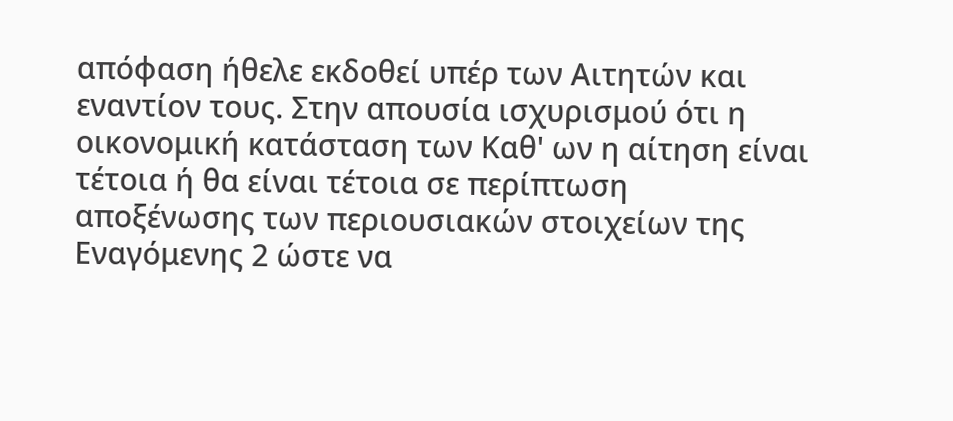απόφαση ήθελε εκδοθεί υπέρ των Αιτητών και εναντίον τους. Στην απουσία ισχυρισμού ότι η οικονομική κατάσταση των Καθ' ων η αίτηση είναι τέτοια ή θα είναι τέτοια σε περίπτωση αποξένωσης των περιουσιακών στοιχείων της Εναγόμενης 2 ώστε να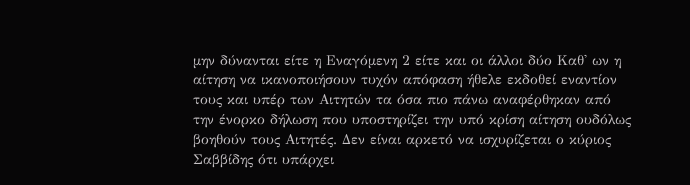μην δύνανται είτε η Εναγόμενη 2 είτε και οι άλλοι δύο Καθ' ων η αίτηση να ικανοποιήσουν τυχόν απόφαση ήθελε εκδοθεί εναντίον τους και υπέρ των Αιτητών τα όσα πιο πάνω αναφέρθηκαν από την ένορκο δήλωση που υποστηρίζει την υπό κρίση αίτηση ουδόλως βοηθούν τους Αιτητές. Δεν είναι αρκετό να ισχυρίζεται ο κύριος Σαββίδης ότι υπάρχει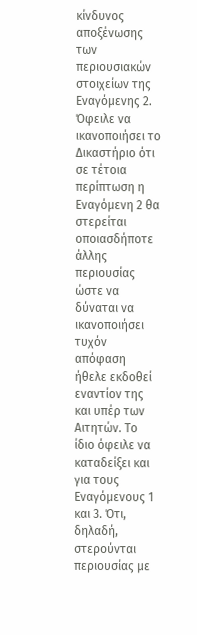κίνδυνος αποξένωσης των περιουσιακών στοιχείων της Εναγόμενης 2. Όφειλε να ικανοποιήσει το Δικαστήριο ότι σε τέτοια περίπτωση η Εναγόμενη 2 θα στερείται οποιασδήποτε άλλης περιουσίας ώστε να δύναται να ικανοποιήσει τυχόν απόφαση ήθελε εκδοθεί εναντίον της και υπέρ των Αιτητών. Το ίδιο όφειλε να καταδείξει και για τους Εναγόμενους 1 και 3. Ότι, δηλαδή, στερούνται περιουσίας με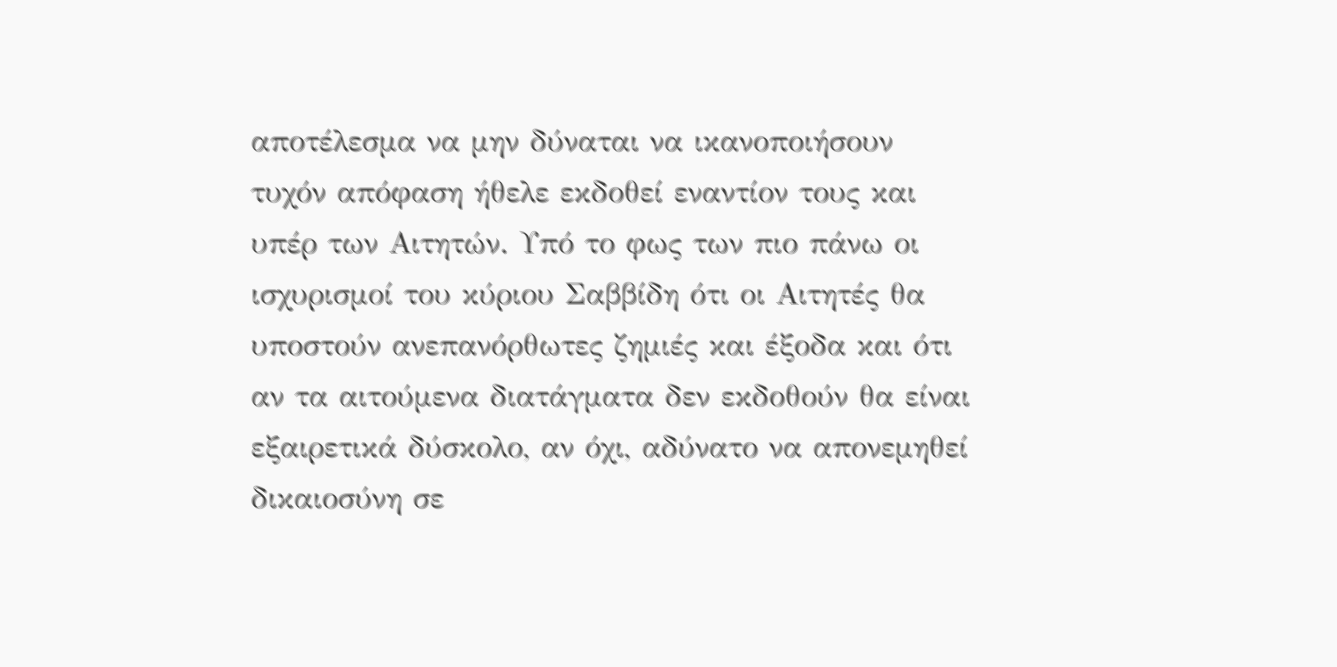αποτέλεσμα να μην δύναται να ικανοποιήσουν τυχόν απόφαση ήθελε εκδοθεί εναντίον τους και υπέρ των Αιτητών. Υπό το φως των πιο πάνω οι ισχυρισμοί του κύριου Σαββίδη ότι οι Αιτητές θα υποστούν ανεπανόρθωτες ζημιές και έξοδα και ότι αν τα αιτούμενα διατάγματα δεν εκδοθούν θα είναι εξαιρετικά δύσκολο, αν όχι, αδύνατο να απονεμηθεί δικαιοσύνη σε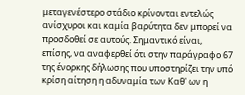μεταγενέστερο στάδιο κρίνονται εντελώς ανίσχυροι και καμία βαρύτητα δεν μπορεί να προσδοθεί σε αυτούς. Σημαντικό είναι, επίσης, να αναφερθεί ότι στην παράγραφο 67 της ένορκης δήλωσης που υποστηρίζει την υπό κρίση αίτηση η αδυναμία των Καθ' ων η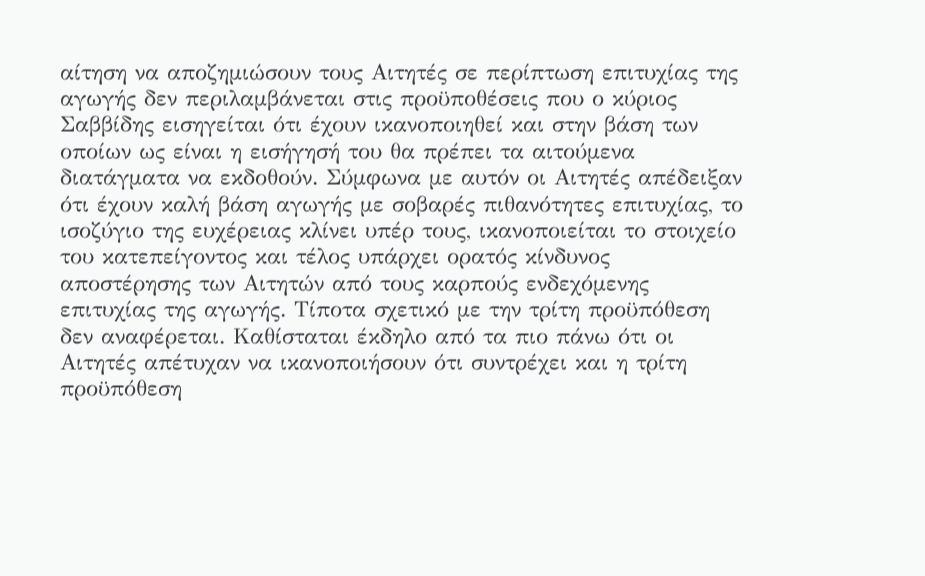αίτηση να αποζημιώσουν τους Αιτητές σε περίπτωση επιτυχίας της αγωγής δεν περιλαμβάνεται στις προϋποθέσεις που ο κύριος Σαββίδης εισηγείται ότι έχουν ικανοποιηθεί και στην βάση των οποίων ως είναι η εισήγησή του θα πρέπει τα αιτούμενα διατάγματα να εκδοθούν. Σύμφωνα με αυτόν οι Αιτητές απέδειξαν ότι έχουν καλή βάση αγωγής με σοβαρές πιθανότητες επιτυχίας, το ισοζύγιο της ευχέρειας κλίνει υπέρ τους, ικανοποιείται το στοιχείο του κατεπείγοντος και τέλος υπάρχει ορατός κίνδυνος αποστέρησης των Αιτητών από τους καρπούς ενδεχόμενης επιτυχίας της αγωγής. Τίποτα σχετικό με την τρίτη προϋπόθεση δεν αναφέρεται. Καθίσταται έκδηλο από τα πιο πάνω ότι οι Αιτητές απέτυχαν να ικανοποιήσουν ότι συντρέχει και η τρίτη προϋπόθεση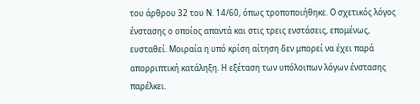του άρθρου 32 του Ν. 14/60, όπως τροποποιήθηκε. Ο σχετικός λόγος ένστασης ο οποίος απαντά και στις τρεις ενστάσεις, επομένως, ευσταθεί. Μοιραία η υπό κρίση αίτηση δεν μπορεί να έχει παρά απορριπτική κατάληξη. Η εξέταση των υπόλοιπων λόγων ένστασης παρέλκει.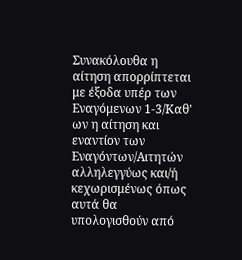Συνακόλουθα η αίτηση απορρίπτεται με έξοδα υπέρ των Εναγόμενων 1-3/Καθ' ων η αίτηση και εναντίον των Εναγόντων/Αιτητών αλληλεγγύως και/ή κεχωρισμένως όπως αυτά θα υπολογισθούν από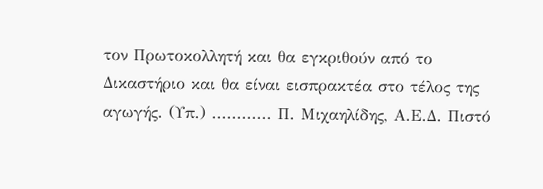τον Πρωτοκολλητή και θα εγκριθούν από το Δικαστήριο και θα είναι εισπρακτέα στο τέλος της αγωγής. (Υπ.) ............ Π. Μιχαηλίδης, Α.Ε.Δ. Πιστό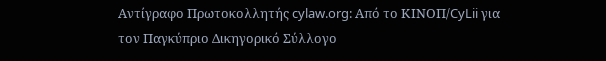Αντίγραφο Πρωτοκολλητής cylaw.org: Από το ΚΙΝOΠ/CyLii για τον Παγκύπριο Δικηγορικό Σύλλογο